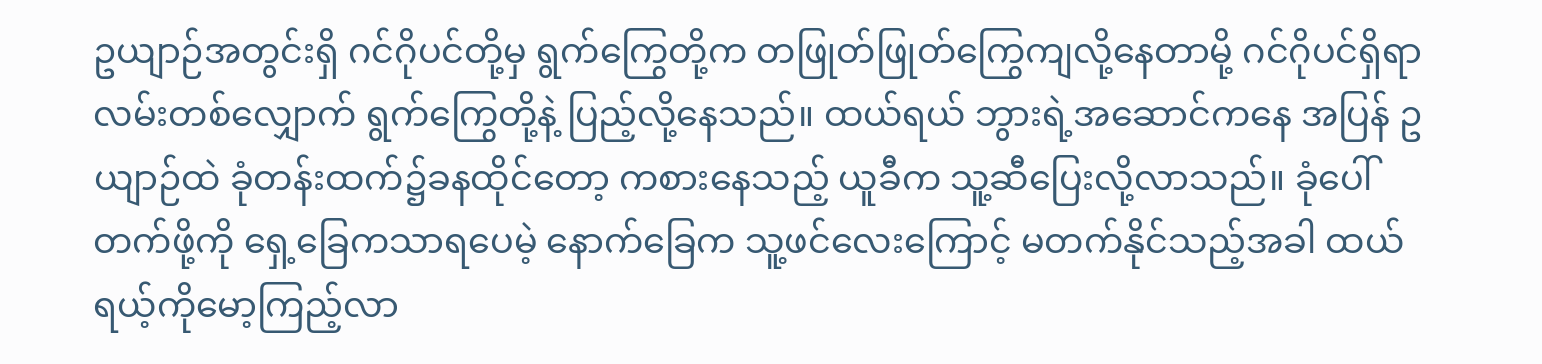ဥယျာဉ်အတွင်းရှိ ဂင်ဂိုပင်တို့မှ ရွက်ကြွေတို့က တဖြုတ်ဖြုတ်ကြွေကျလို့နေတာမို့ ဂင်ဂိုပင်ရှိရာ လမ်းတစ်လျှောက် ရွက်ကြွေတို့နဲ့ ပြည့်လို့နေသည်။ ထယ်ရယ် ဘွားရဲ့အဆောင်ကနေ အပြန် ဥယျာဉ်ထဲ ခုံတန်းထက်၌ခနထိုင်တော့ ကစားနေသည့် ယူခီက သူ့ဆီပြေးလို့လာသည်။ ခုံပေါ်တက်ဖို့ကို ရှေ့ခြေကသာရပေမဲ့ နောက်ခြေက သူ့ဖင်လေးကြောင့် မတက်နိုင်သည့်အခါ ထယ်ရယ့်ကိုမော့ကြည့်လာ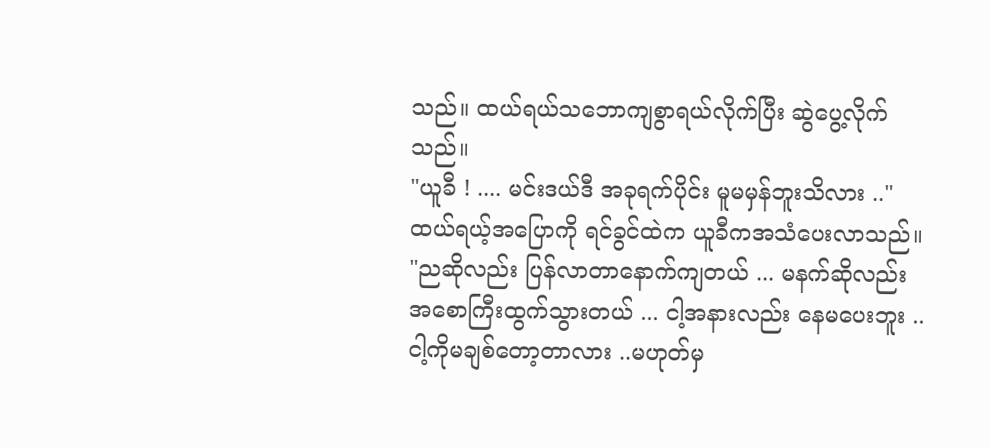သည်။ ထယ်ရယ်သဘောကျစွာရယ်လိုက်ပြီး ဆွဲပွေ့လိုက်သည်။
"ယူခီ ! .... မင်းဒယ်ဒီ အခုရက်ပိုင်း မူမမှန်ဘူးသိလား .."
ထယ်ရယ့်အပြောကို ရင်ခွင်ထဲက ယူခီကအသံပေးလာသည်။
"ညဆိုလည်း ပြန်လာတာနောက်ကျတယ် ... မနက်ဆိုလည်း အစောကြီးထွက်သွားတယ် ... ငါ့အနားလည်း နေမပေးဘူး .. ငါ့ကိုမချစ်တော့တာလား ..မဟုတ်မှ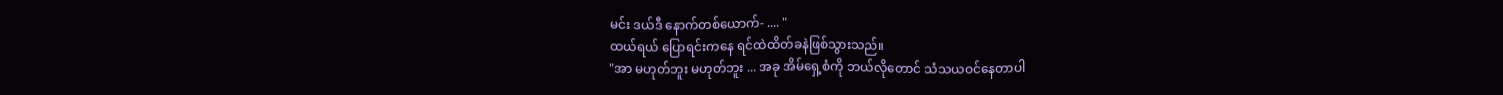မင်း ဒယ်ဒီ နောက်တစ်ယောက်- .... "
ထယ်ရယ် ပြောရင်းကနေ ရင်ထဲထိတ်ခနဲဖြစ်သွားသည်။
"အာ မဟုတ်ဘူး မဟုတ်ဘူး ... အခု အိမ်ရှေ့စံကို ဘယ်လိုတောင် သံသယဝင်နေတာပါ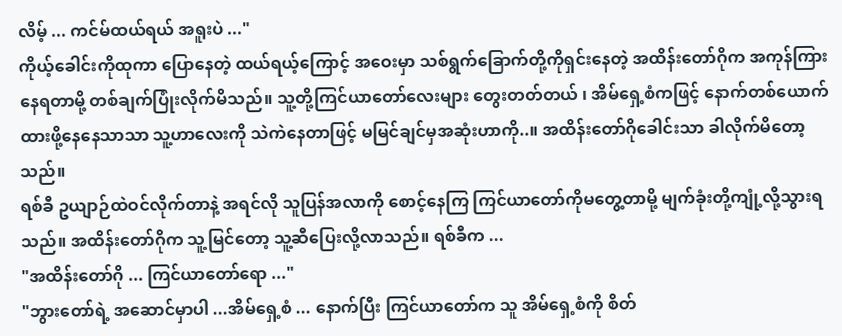လိမ့် ... ကင်မ်ထယ်ရယ် အရူးပဲ ..."
ကိုယ့်ခေါင်းကိုထုကာ ပြောနေတဲ့ ထယ်ရယ့်ကြောင့် အဝေးမှာ သစ်ရွက်ခြောက်တို့ကိုရှင်းနေတဲ့ အထိန်းတော်ဂိုက အကုန်ကြားနေရတာမို့ တစ်ချက်ပြုံးလိုက်မိသည်။ သူ့တို့ကြင်ယာတော်လေးများ တွေးတတ်တယ် ၊ အိမ်ရှေ့စံကဖြင့် နောက်တစ်ယောက် ထားဖို့နေနေသာသာ သူ့ဟာလေးကို သဲကဲနေတာဖြင့် မမြင်ချင်မှအဆုံးဟာကို..။ အထိန်းတော်ဂိုခေါင်းသာ ခါလိုက်မိတော့သည်။
ရစ်ခီ ဥယျာဉ်ထဲဝင်လိုက်တာနဲ့ အရင်လို သူပြန်အလာကို စောင့်နေကြ ကြင်ယာတော်ကိုမတွေ့တာမို့ မျက်ခုံးတို့ကျုံ့လို့သွားရသည်။ အထိန်းတော်ဂိုက သူ့မြင်တော့ သူ့ဆီပြေးလို့လာသည်။ ရစ်ခီက ...
"အထိန်းတော်ဂို ... ကြင်ယာတော်ရော ..."
"ဘွားတော်ရဲ့ အဆောင်မှာပါ ...အိမ်ရှေ့စံ ... နောက်ပြီး ကြင်ယာတော်က သူ အိမ်ရှေ့စံကို စိတ်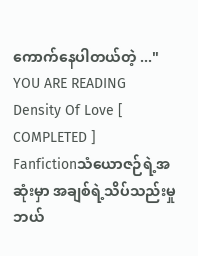ကောက်နေပါတယ်တဲ့ ..."
YOU ARE READING
Density Of Love [ COMPLETED ]
Fanfictionသံယောဇဉ်ရဲ့အဆုံးမှာ အချစ်ရဲ့သိပ်သည်းမှု ဘယ်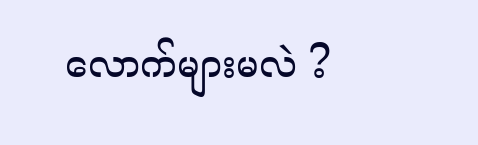လောက်များမလဲ ?